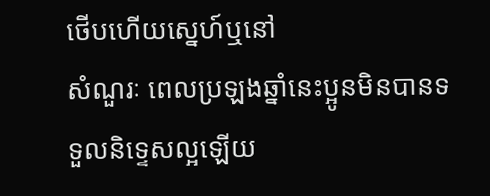ថើបហើយស្នេហ៍ឬនៅ
សំណួរៈ ពេលប្រឡងឆ្នាំនេះប្អូនមិនបានទទួលនិទ្ទេសល្អឡើយ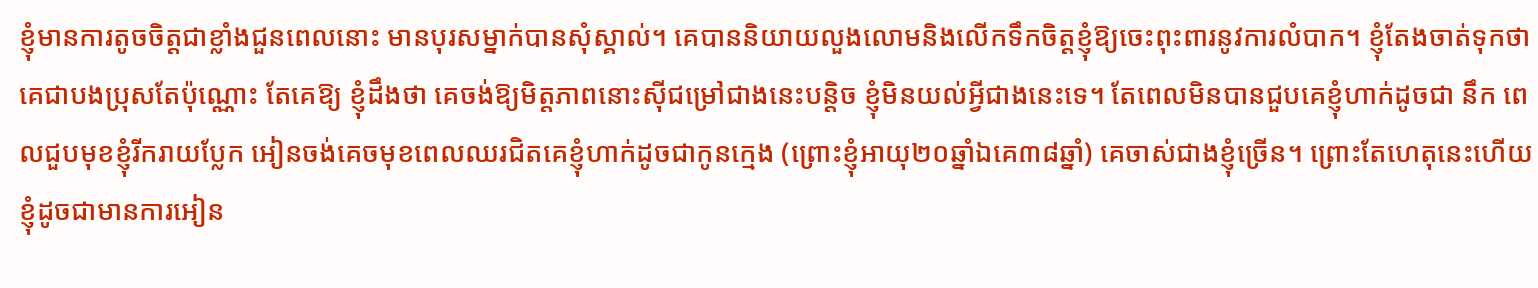ខ្ញុំមានការតូចចិត្ដជាខ្លាំងជួនពេលនោះ មានបុរសម្នាក់បានសុំស្គាល់។ គេបាននិយាយលួងលោមនិងលើកទឹកចិត្ដខ្ញុំឱ្យចេះពុះពារនូវការលំបាក។ ខ្ញុំតែងចាត់ទុកថា គេជាបងប្រុសតែប៉ុណ្ណោះ តែគេឱ្យ ខ្ញុំដឹងថា គេចង់ឱ្យមិត្ដភាពនោះស៊ីជម្រៅជាងនេះបន្ដិច ខ្ញុំមិនយល់អ្វីជាងនេះទេ។ តែពេលមិនបានជួបគេខ្ញុំហាក់ដូចជា នឹក ពេលជួបមុខខ្ញុំរីករាយប្លែក អៀនចង់គេចមុខពេលឈរជិតគេខ្ញុំហាក់ដូចជាកូនក្មេង (ព្រោះខ្ញុំអាយុ២០ឆ្នាំឯគេ៣៨ឆ្នាំ) គេចាស់ជាងខ្ញុំច្រើន។ ព្រោះតែហេតុនេះហើយ ខ្ញុំដូចជាមានការអៀន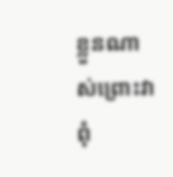ខ្លួនណាស់ព្រោះវាពុំ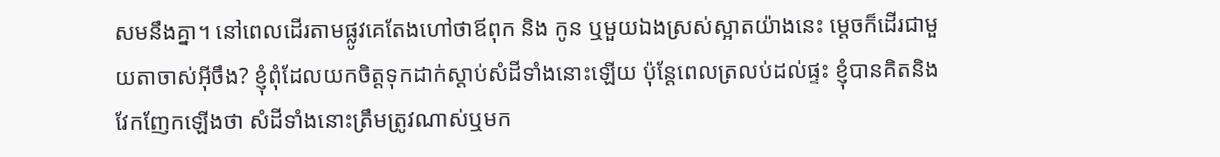សមនឹងគ្នា។ នៅពេលដើរតាមផ្លូវគេតែងហៅថាឪពុក និង កូន ឬមួយឯងស្រស់ស្អាតយ៉ាងនេះ ម្ដេចក៏ដើរជាមួយតាចាស់អ៊ីចឹង? ខ្ញុំពុំដែលយកចិត្ដទុកដាក់ស្ដាប់សំដីទាំងនោះឡើយ ប៉ុន្ដែពេលត្រលប់ដល់ផ្ទះ ខ្ញុំបានគិតនិងវែកញែកឡើងថា សំដីទាំងនោះត្រឹមត្រូវណាស់ឬមក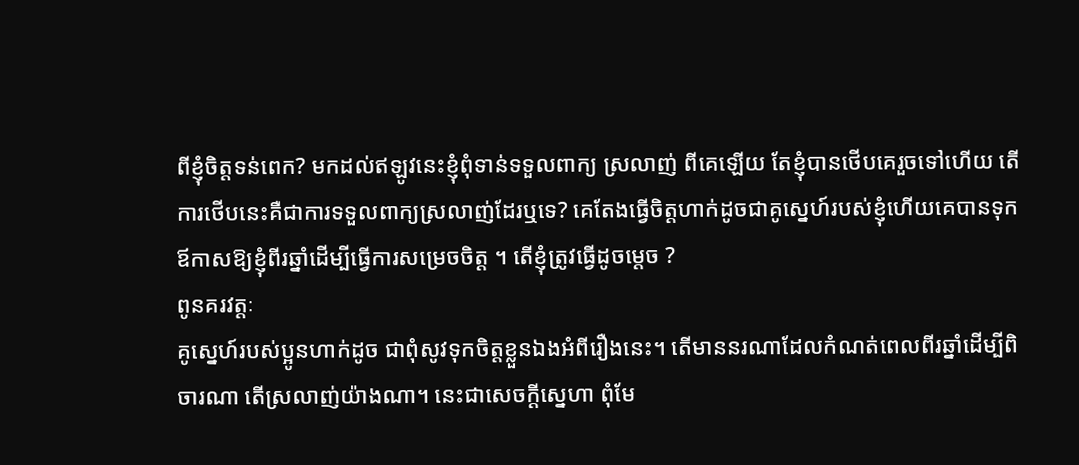ពីខ្ញុំចិត្ដទន់ពេក? មកដល់ឥឡូវនេះខ្ញុំពុំទាន់ទទួលពាក្យ ស្រលាញ់ ពីគេឡើយ តែខ្ញុំបានថើបគេរួចទៅហើយ តើការថើបនេះគឺជាការទទួលពាក្យស្រលាញ់ដែរឬទេ? គេតែងធ្វើចិត្ដហាក់ដូចជាគូស្នេហ៍របស់ខ្ញុំហើយគេបានទុកឪកាសឱ្យខ្ញុំពីរឆ្នាំដើម្បីធ្វើការសម្រេចចិត្ដ ។ តើខ្ញុំត្រូវធ្វើដូចម្ដេច ?
ពូនគរវត្ដៈ
គូស្នេហ៍របស់ប្អូនហាក់ដូច ជាពុំសូវទុកចិត្ដខ្លួនឯងអំពីរឿងនេះ។ តើមាននរណាដែលកំណត់ពេលពីរឆ្នាំដើម្បីពិចារណា តើស្រលាញ់យ៉ាងណា។ នេះជាសេចក្ដីស្នេហា ពុំមែ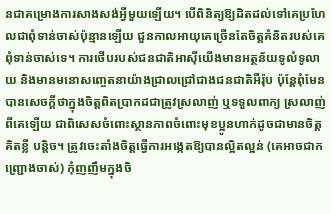នជាគម្រោងការសាងសង់អ្វីមួយឡើយ។ បើពិនិត្យឱ្យដិតដល់ទៅគេប្រហែលជាពុំទាន់ចាស់ប៉ុន្មានឡើយ ជួនកាលអាយុគេច្រើនតែចិត្ដគំនិតរបស់គេពុំទាន់ចាស់ទេ។ ការថើបរបស់ជនជាតិអាស៊ីយើងមានអត្ថន័យទូលំទូលាយ និងមានមនោសញ្ចេតនាយ៉ាងជ្រាលជ្រៅជាងជនជាតិអឺរ៉ុប ប៉ុន្ដែពុំមែនបានសេចក្ដីថាក្នុងចិត្ដពិតប្រាកដជាត្រូវស្រលាញ់ ឬទទួលពាក្យ ស្រលាញ់ ពីគេឡើយ ជាពិសេសចំពោះស្ថានភាពចំពោះមុខប្អូនហាក់ដូចជាមានចិត្ដ គិតខ្លី បន្ដិច។ ត្រូវចេះតាំងចិត្ដធ្វើការអង្កេតឱ្យបានល្អិតល្អន់ (គេអាចជាកញ្ជ្រោងចាស់) កុំញញឹមក្នុងចិ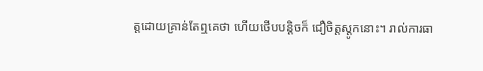ត្ដដោយគ្រាន់តែឮគេថា ហើយថើបបន្ដិចក៏ ជឿចិត្ដស្ដូកនោះ។ រាល់ការធា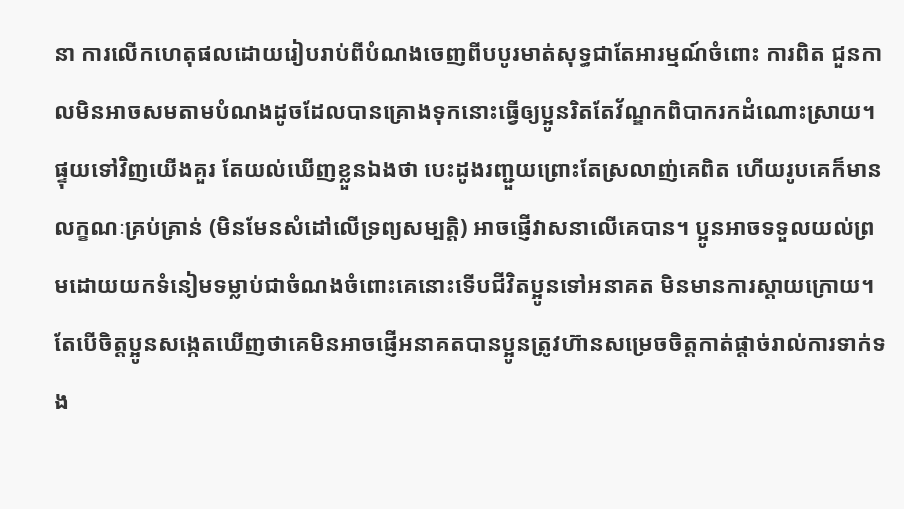នា ការលើកហេតុផលដោយរៀបរាប់ពីបំណងចេញពីបបូរមាត់សុទ្ធជាតែអារម្មណ៍ចំពោះ ការពិត ជួនកាលមិនអាចសមតាមបំណងដូចដែលបានគ្រោងទុកនោះធ្វើឲ្យប្អូនរិតតែវ័ណ្ឌកពិបាករកដំណោះស្រាយ។ ផ្ទុយទៅវិញយើងគួរ តែយល់ឃើញខ្លួនឯងថា បេះដូងរញ្ជួយព្រោះតែស្រលាញ់គេពិត ហើយរូបគេក៏មានលក្ខណៈគ្រប់គ្រាន់ (មិនមែនសំដៅលើទ្រព្យសម្បត្ដិ) អាចផ្ញើវាសនាលើគេបាន។ ប្អូនអាចទទួលយល់ព្រមដោយយកទំនៀមទម្លាប់ជាចំណងចំពោះគេនោះទើបជីវិតប្អូនទៅអនាគត មិនមានការស្ដាយក្រោយ។ តែបើចិត្ដប្អូនសង្កេតឃើញថាគេមិនអាចផ្ញើអនាគតបានប្អូនត្រូវហ៊ានសម្រេចចិត្ដកាត់ផ្ដាច់រាល់ការទាក់ទង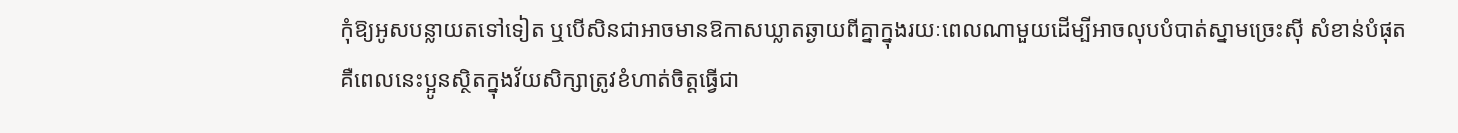កុំឱ្យអូសបន្លាយតទៅទៀត ឬបើសិនជាអាចមានឱកាសឃ្លាតឆ្ងាយពីគ្នាក្នុងរយៈពេលណាមួយដើម្បីអាចលុបបំបាត់ស្នាមច្រេះស៊ី សំខាន់បំផុតគឺពេលនេះប្អូនស្ថិតក្នុងវ័យសិក្សាត្រូវខំហាត់ចិត្ដធ្វើជា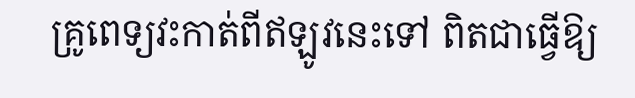គ្រូពេទ្យវះកាត់ពីឥឡូវនេះទៅ ពិតជាធ្វើឱ្យ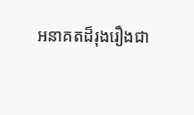អនាគតដ៏រុងរឿងជា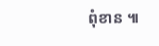ពុំខាន ៕